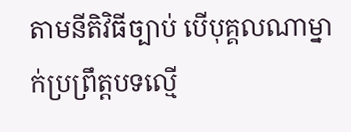តាមនីតិវិធីច្បាប់ បើបុគ្គលណាម្នាក់ប្រព្រឹត្តបទល្មើ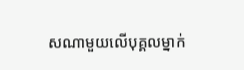សណាមួយលើបុគ្គលម្នាក់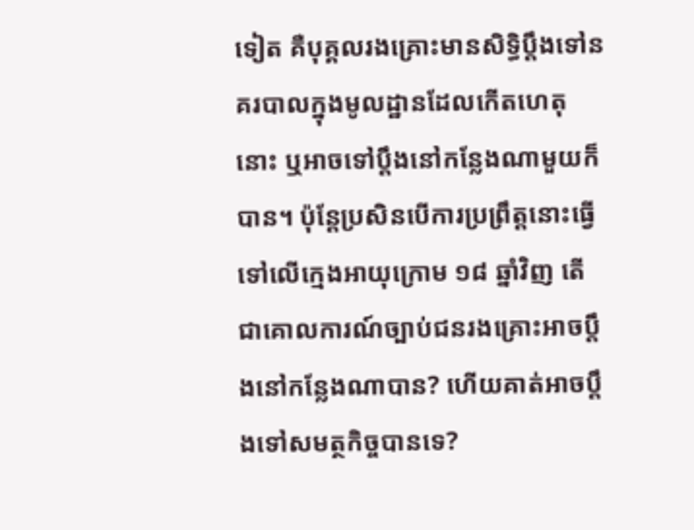ទៀត គឺបុគ្គលរងគ្រោះមានសិទ្ធិប្តឹងទៅនគរបាលក្នុងមូលដ្ឋានដែលកើតហេតុនោះ ឬអាចទៅប្តឹងនៅកន្លែងណាមួយក៏បាន។ ប៉ុន្តែប្រសិនបើការប្រព្រឹត្តនោះធ្វើទៅលើក្មេងអាយុក្រោម ១៨ ឆ្នាំវិញ តើជាគោលការណ៍ច្បាប់ជនរងគ្រោះអាចប្តឹងនៅកន្លែងណាបាន? ហើយគាត់អាចប្តឹងទៅសមត្ថកិច្ចបានទេ?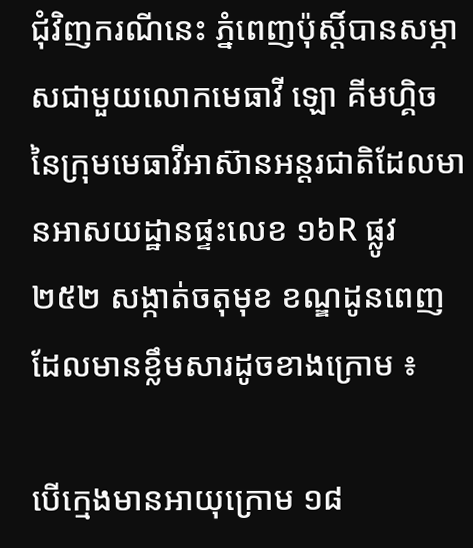ជុំវិញករណីនេះ ភ្នំពេញប៉ុស្តិ៍បានសម្ភាសជាមួយលោកមេធាវី ឡោ គីមហ្គិច នៃក្រុមមេធាវីអាស៊ានអន្តរជាតិដែលមានអាសយដ្ឋានផ្ទះលេខ ១៦R ផ្លូវ ២៥២ សង្កាត់ចតុមុខ ខណ្ឌដូនពេញដែលមានខ្លឹមសារដូចខាងក្រោម ៖

បើក្មេងមានអាយុក្រោម ១៨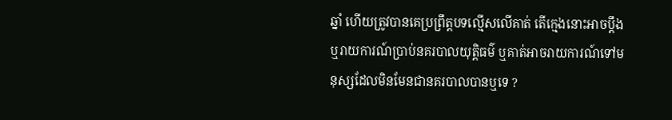ឆ្នាំ ហើយត្រូវបានគេប្រព្រឹត្តបទល្មើសលើគាត់ តើក្មេងនោះអាចប្តឹង ឬរាយការណ៍ប្រាប់នគរបាលយុត្តិធម៌ ឬគាត់អាចរាយការណ៍ទៅមនុស្សដែលមិនមែនជានគរបាលបានឬទេ ?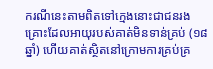ករណីនេះតាមពិតទៅក្មេងនោះជាជនរងគ្រោះដែលអាយុរបស់គាត់មិនទាន់គ្រប់ (១៨ ឆ្នាំ) ហើយគាត់ស្ថិតនៅក្រោមការគ្រប់គ្រ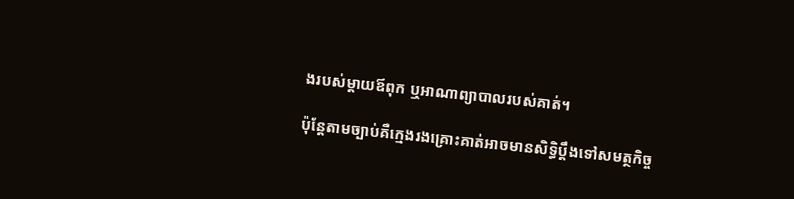ងរបស់ម្តាយឪពុក ឬអាណាព្យាបាលរបស់គាត់។

ប៉ុន្តែតាមច្បាប់គឺក្មេងរងគ្រោះគាត់អាចមានសិទ្ធិប្តឹងទៅសមត្ថកិច្ច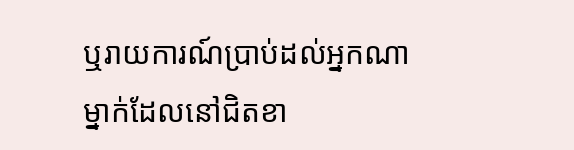ឬរាយការណ៍ប្រាប់ដល់អ្នកណាម្នាក់ដែលនៅជិតខា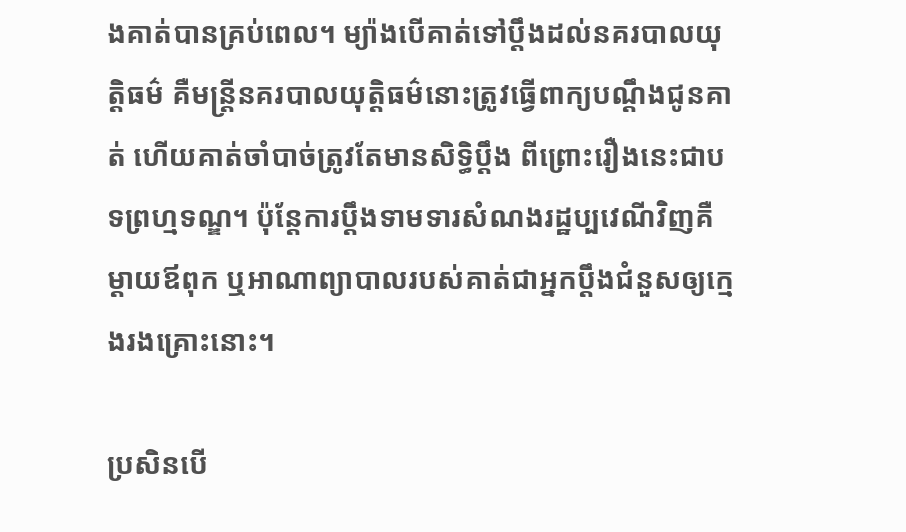ងគាត់បានគ្រប់ពេល។ ម្យ៉ាងបើគាត់ទៅប្តឹងដល់នគរបាលយុត្តិធម៌ គឺមន្ត្រីនគរបាលយុត្តិធម៌នោះត្រូវធ្វើពាក្យបណ្តឹងជូនគាត់ ហើយគាត់ចាំបាច់ត្រូវតែមានសិទ្ធិប្តឹង ពីព្រោះរឿងនេះជាបទព្រហ្មទណ្ឌ។ ប៉ុន្តែការប្តឹងទាមទារសំណងរដ្ឋប្បវេណីវិញគឺម្តាយឪពុក ឬអាណាព្យាបាលរបស់គាត់ជាអ្នកប្តឹងជំនួសឲ្យក្មេងរងគ្រោះនោះ។

ប្រសិនបើ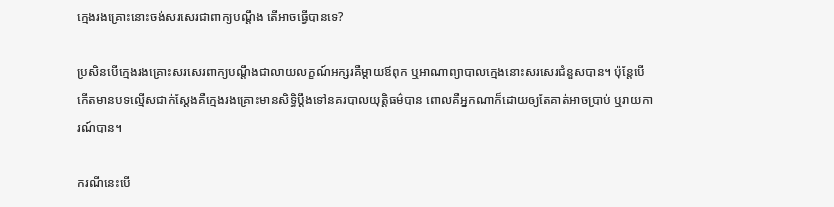ក្មេងរងគ្រោះនោះចង់សរសេរជាពាក្យបណ្តឹង តើអាចធ្វើបានទេ?

ប្រសិនបើក្មេងរងគ្រោះសរសេរពាក្យបណ្តឹងជាលាយលក្ខណ៍អក្សរគឺម្តាយឪពុក ឬអាណាព្យាបាលក្មេងនោះសរសេរជំនួសបាន។ ប៉ុន្តែបើកើតមានបទល្មើសជាក់ស្តែងគឺក្មេងរងគ្រោះមានសិទ្ធិប្តឹងទៅនគរបាលយុត្តិធម៌បាន ពោលគឺអ្នកណាក៏ដោយឲ្យតែគាត់អាចប្រាប់ ឬរាយការណ៍បាន។

ករណីនេះបើ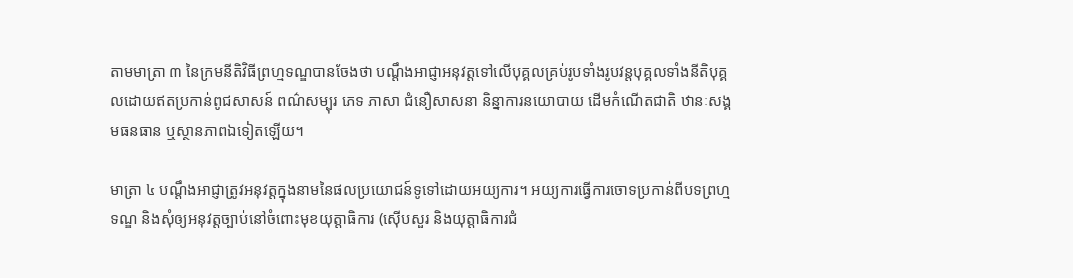តាមមាត្រា ៣ នៃក្រមនីតិវិធីព្រហ្មទណ្ឌបានចែងថា បណ្តឹងអាជ្ញាអនុវត្តទៅលើបុគ្គលគ្រប់រូបទាំងរូបវន្តបុគ្គលទាំងនីតិបុគ្គលដោយឥតប្រកាន់ពូជសាសន៍ ពណ៌សម្បុរ ភេទ ភាសា ជំនឿសាសនា និន្នាការនយោបាយ ដើមកំណើតជាតិ ឋានៈសង្គមធនធាន ឬស្ថានភាពឯទៀតឡើយ។

មាត្រា ៤ បណ្តឹងអាជ្ញាត្រូវអនុវត្តក្នុងនាមនៃផលប្រយោជន៍ទូទៅដោយអយ្យការ។ អយ្យការធ្វើការចោទប្រកាន់ពីបទព្រហ្មទណ្ឌ និងសុំឲ្យអនុវត្តច្បាប់នៅចំពោះមុខយុត្តាធិការ (ស៊ើបសួរ និងយុត្តាធិការជំ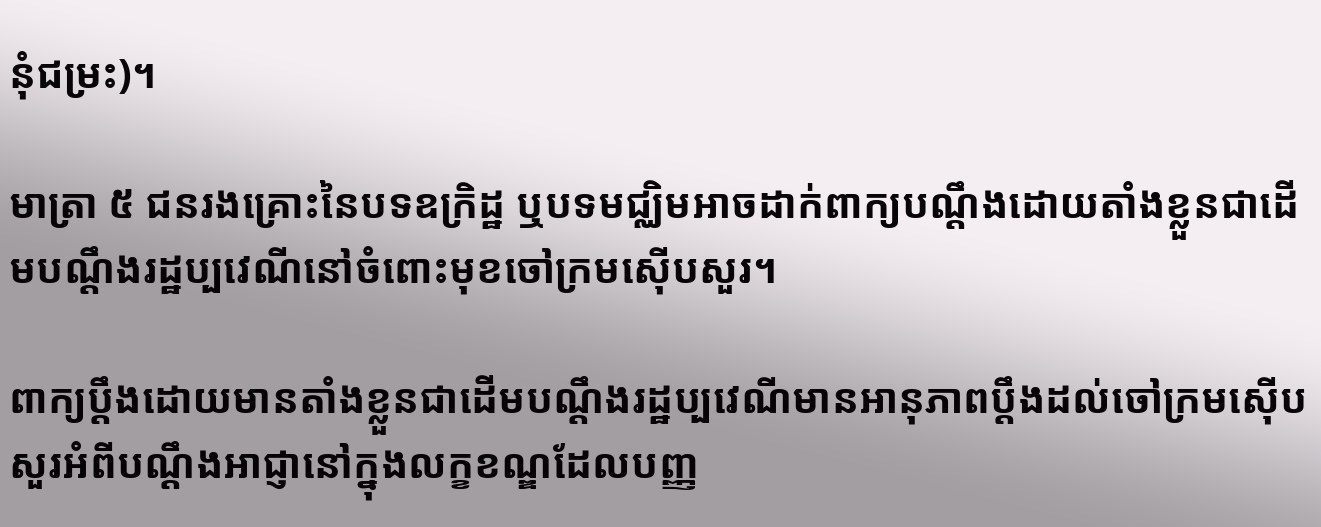នុំជម្រះ)។

មាត្រា ៥ ជនរងគ្រោះនៃបទឧក្រិដ្ឋ ឬបទមជ្ឈិមអាចដាក់ពាក្យបណ្តឹងដោយតាំងខ្លួនជាដើមបណ្តឹងរដ្ឋប្បវេណីនៅចំពោះមុខចៅក្រមស៊ើបសួរ។

ពាក្យប្តឹងដោយមានតាំងខ្លួនជាដើមបណ្តឹងរដ្ឋប្បវេណីមានអានុភាពប្តឹងដល់ចៅក្រមស៊ើបសួរអំពីបណ្តឹងអាជ្ញានៅក្នុងលក្ខខណ្ឌដែលបញ្ញ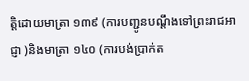ត្តិដោយមាត្រា ១៣៩ (ការបញ្ជូនបណ្តឹងទៅព្រះរាជអាជ្ញា )និងមាត្រា ១៤០ (ការបង់ប្រាក់ត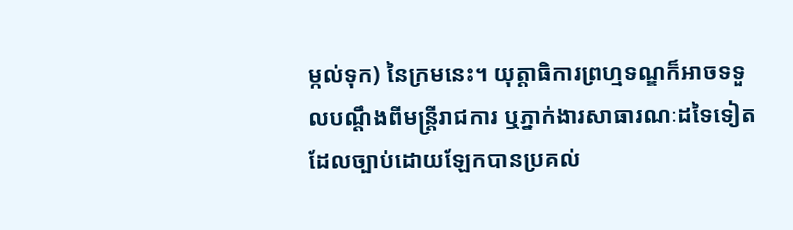ម្កល់ទុក) នៃក្រមនេះ។ យុត្តាធិការព្រហ្មទណ្ឌក៏អាចទទួលបណ្តឹងពីមន្ត្រីរាជការ ឬភ្នាក់ងារសាធារណៈដទៃទៀតដែលច្បាប់ដោយឡែកបានប្រគល់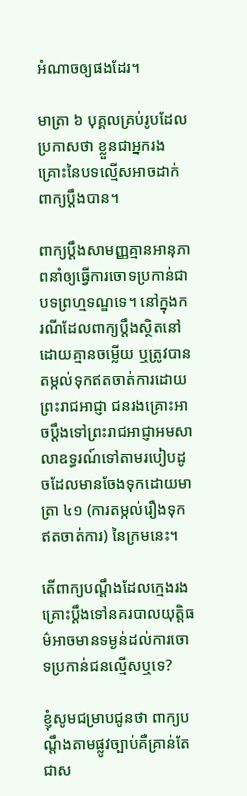អំណាចឲ្យផងដែរ។

មាត្រា ៦ បុគ្គលគ្រប់រូបដែលប្រកាសថា ខ្លួនជាអ្នករងគ្រោះនៃបទល្មើសអាចដាក់ពាក្យប្តឹងបាន។

ពាក្យប្តឹងសាមញ្ញគ្មានអានុភាពនាំឲ្យធ្វើការចោទប្រកាន់ជាបទព្រហ្មទណ្ឌទេ។ នៅក្នុងករណីដែលពាក្យប្តឹងស្ថិតនៅដោយគ្មានចម្លើយ ឬត្រូវបានតម្កល់ទុកឥតចាត់ការដោយព្រះរាជអាជ្ញា ជនរងគ្រោះអាចប្តឹងទៅព្រះរាជអាជ្ញាអមសាលាឧទ្ធរណ៍ទៅតាមរបៀបដូចដែលមានចែងទុកដោយមាត្រា ៤១ (ការតម្កល់រឿងទុកឥតចាត់ការ) នៃក្រមនេះ។

តើពាក្យបណ្តឹងដែលក្មេងរងគ្រោះប្តឹងទៅនគរបាលយុត្តិធម៌អាចមានទម្ងន់ដល់ការចោទប្រកាន់ជនល្មើសឬទេ?

ខ្ញុំសូមជម្រាបជូនថា ពាក្យបណ្តឹងតាមផ្លូវច្បាប់គឺគ្រាន់តែជាស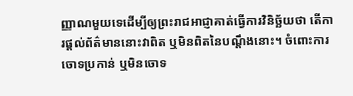ញ្ញាណមួយទេដើម្បីឲ្យព្រះរាជអាជ្ញាគាត់ធ្វើការវិនិច្ឆ័យថា តើការផ្តល់ព័ត៌មាននោះវាពិត ឬមិនពិតនៃបណ្តឹងនោះ។ ចំពោះការចោទប្រកាន់ ឬមិនចោទ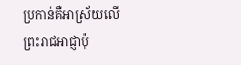ប្រកាន់គឺអាស្រ័យលើព្រះរាជអាជ្ញាប៉ុ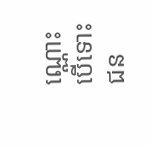ណ្ណោះ បើទោះជន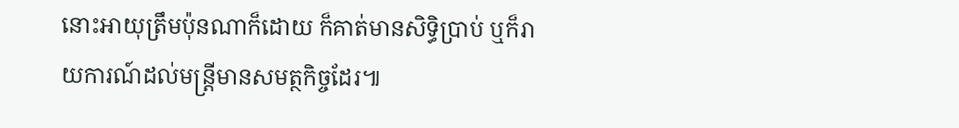នោះអាយុត្រឹមប៉ុនណាក៏ដោយ ក៏គាត់មានសិទ្ធិប្រាប់ ឬក៏រាយការណ៍ដល់មន្ត្រីមានសមត្ថកិច្ចដែរ៕